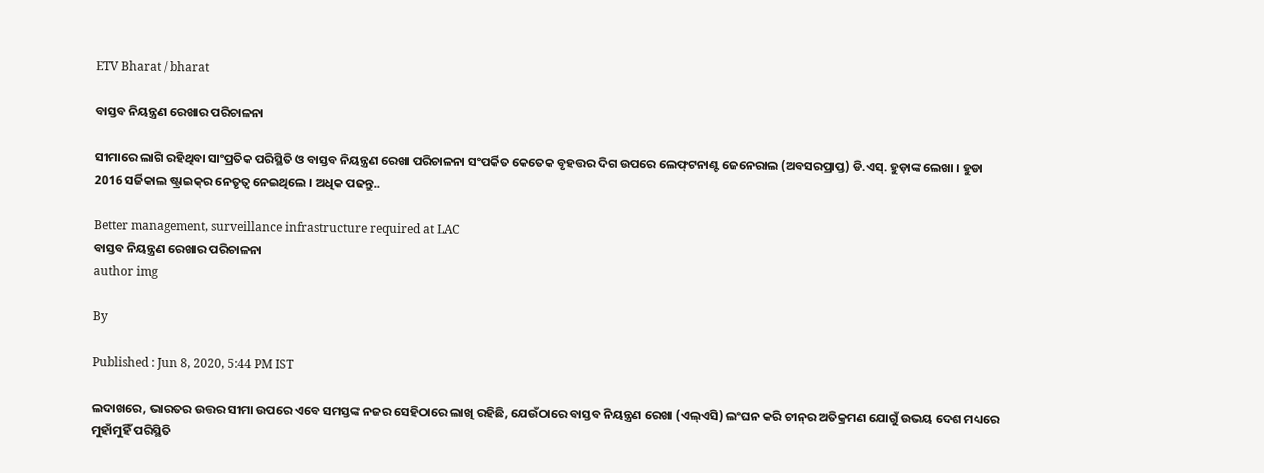ETV Bharat / bharat

ବାସ୍ତବ ନିୟନ୍ତ୍ରଣ ରେଖାର ପରିଚାଳନା

ସୀମାରେ ଲାଗି ରହିଥିବା ସାଂପ୍ରତିକ ପରିସ୍ଥିତି ଓ ବାସ୍ତବ ନିୟନ୍ତ୍ରଣ ରେଖା ପରିଚାଳନା ସଂପର୍କିତ କେତେକ ବୃହତ୍ତର ଦିଗ ଉପରେ ଲେଫ୍‌ଟନାଣ୍ଟ ଜେନେରାଲ (ଅବସରପ୍ରାପ୍ତ) ଡି.ଏସ୍‌. ହୁଡ଼ାଙ୍କ ଲେଖା । ହୁଡା 2016 ସର୍ଜିକାଲ ଷ୍ଟ୍ରାଇକ୍‌ର ନେତୃତ୍ବ ନେଇଥିଲେ । ଅଧିକ ପଢନ୍ତୁ..

Better management, surveillance infrastructure required at LAC
ବାସ୍ତବ ନିୟନ୍ତ୍ରଣ ରେଖାର ପରିଚାଳନା
author img

By

Published : Jun 8, 2020, 5:44 PM IST

ଲଦାଖରେ, ଭାରତର ଉତ୍ତର ସୀମା ଉପରେ ଏବେ ସମସ୍ତଙ୍କ ନଜର ସେହିଠାରେ ଲାଖି ରହିଛି, ଯେଉଁଠାରେ ବାସ୍ତବ ନିୟନ୍ତ୍ରଣ ରେଖା (ଏଲ୍‌ଏସି) ଲଂଘନ କରି ଚୀନ୍‌ର ଅତିକ୍ରମଣ ଯୋଗୁଁ ଉଭୟ ଦେଶ ମଧ୍ୟରେ ମୁହାଁମୁହିଁ ପରିସ୍ଥିତି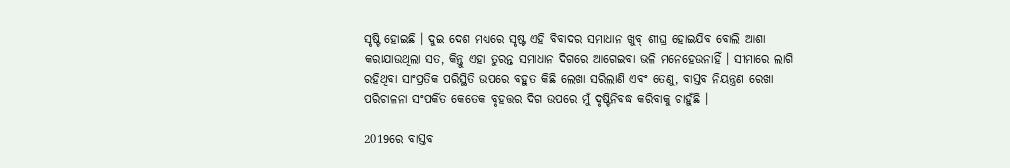ସୃଷ୍ଟି ହୋଇଛି । ଦୁଇ ଦେଶ ମଧ୍ୟରେ ସୃଷ୍ଟ ଏହି ବିବାଦର ସମାଧାନ ଖୁବ୍‌ ଶୀଘ୍ର ହୋଇଯିବ ବୋଲି ଆଶା କରାଯାଉଥିଲା ସତ, କିନ୍ତୁ ଏହା ତୁରନ୍ତ ସମାଧାନ ଦିଗରେ ଆଗେଇବା ଭଳି ମନେହେଉନାହିଁ । ସୀମାରେ ଲାଗି ରହିଥିବା ସାଂପ୍ରତିକ ପରିସ୍ଥିତି ଉପରେ ବହୁତ କିଛି ଲେଖା ସରିଲାଣି ଏବଂ ତେଣୁ, ବାସ୍ତବ ନିୟନ୍ତ୍ରଣ ରେଖା ପରିଚାଳନା ସଂପର୍କିତ କେତେକ ବୃହତ୍ତର ଦିଗ ଉପରେ ମୁଁ ଦୃଷ୍ଟିନିବଦ୍ଧ କରିବାକୁ ଚାହୁଁଛି ।

2019ରେ ବାସ୍ତବ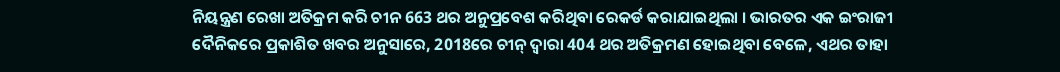ନିୟନ୍ତ୍ରଣ ରେଖା ଅତିକ୍ରମ କରି ଚୀନ 663 ଥର ଅନୁପ୍ରବେଶ କରିଥିବା ରେକର୍ଡ କରାଯାଇଥିଲା । ଭାରତର ଏକ ଇଂରାଜୀ ଦୈନିକରେ ପ୍ରକାଶିତ ଖବର ଅନୁସାରେ, 2018ରେ ଚୀନ୍‌ ଦ୍ବାରା 404 ଥର ଅତିକ୍ରମଣ ହୋଇଥିବା ବେଳେ, ଏଥର ତାହା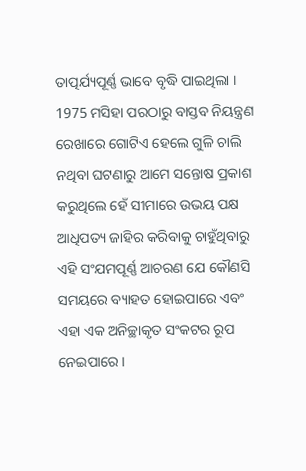ତାତ୍ପର୍ଯ୍ୟପୂର୍ଣ୍ଣ ଭାବେ ବୃଦ୍ଧି ପାଇଥିଲା । 1975 ମସିହା ପରଠାରୁ ବାସ୍ତବ ନିୟନ୍ତ୍ରଣ ରେଖାରେ ଗୋଟିଏ ହେଲେ ଗୁଳି ଚାଲି ନଥିବା ଘଟଣାରୁ ଆମେ ସନ୍ତୋଷ ପ୍ରକାଶ କରୁଥିଲେ ହେଁ ସୀମାରେ ଉଭୟ ପକ୍ଷ ଆଧିପତ୍ୟ ଜାହିର କରିବାକୁ ଚାହୁଁଥିବାରୁ ଏହି ସଂଯମପୂର୍ଣ୍ଣ ଆଚରଣ ଯେ କୌଣସି ସମୟରେ ବ୍ୟାହତ ହୋଇପାରେ ଏବଂ ଏହା ଏକ ଅନିଚ୍ଛାକୃତ ସଂକଟର ରୂପ ନେଇପାରେ ।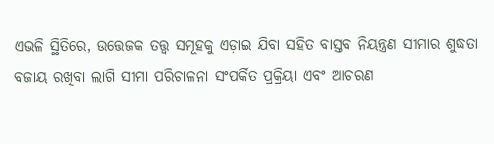ଏଭଳି ସ୍ଥିତିରେ, ଉତ୍ତେଜକ ତତ୍ତ୍ବ ସମୂହକୁ ଏଡ଼ାଇ ଯିବା ସହିତ ବାସ୍ତବ ନିୟନ୍ତ୍ରଣ ସୀମାର ଶୁଦ୍ଧତା ବଜାୟ ରଖିବା ଲାଗି ସୀମା ପରିଚାଳନା ସଂପର୍କିତ ପ୍ରକ୍ରିୟା ଏବଂ ଆଚରଣ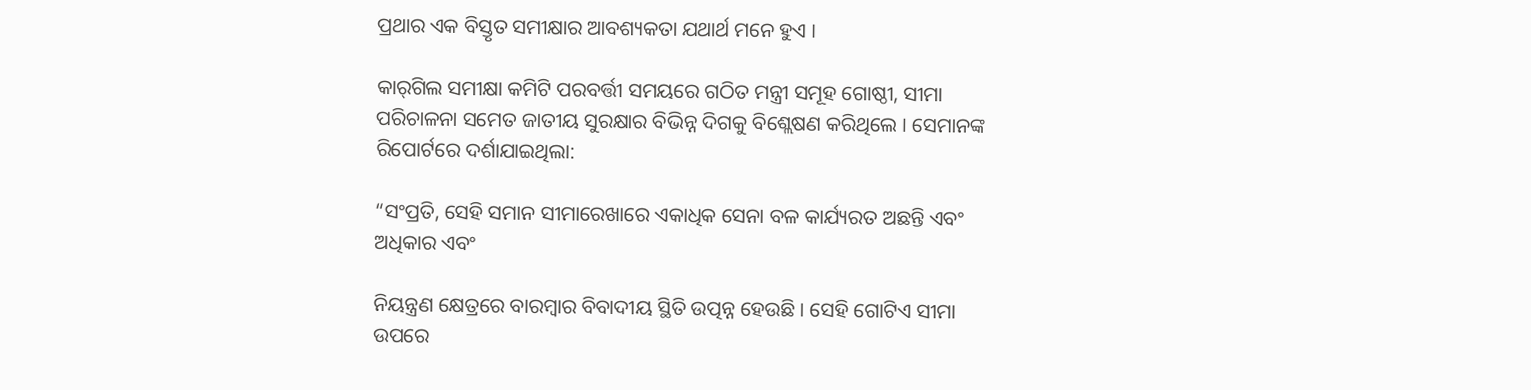ପ୍ରଥାର ଏକ ବିସ୍ତୃତ ସମୀକ୍ଷାର ଆବଶ୍ୟକତା ଯଥାର୍ଥ ମନେ ହୁଏ ।

କାର୍‌ଗିଲ ସମୀକ୍ଷା କମିଟି ପରବର୍ତ୍ତୀ ସମୟରେ ଗଠିତ ମନ୍ତ୍ରୀ ସମୂହ ଗୋଷ୍ଠୀ, ସୀମା ପରିଚାଳନା ସମେତ ଜାତୀୟ ସୁରକ୍ଷାର ବିଭିନ୍ନ ଦିଗକୁ ବିଶ୍ଲେଷଣ କରିଥିଲେ । ସେମାନଙ୍କ ରିପୋର୍ଟରେ ଦର୍ଶାଯାଇଥିଲା:

“ସଂପ୍ରତି, ସେହି ସମାନ ସୀମାରେଖାରେ ଏକାଧିକ ସେନା ବଳ କାର୍ଯ୍ୟରତ ଅଛନ୍ତି ଏବଂ ଅଧିକାର ଏବଂ

ନିୟନ୍ତ୍ରଣ କ୍ଷେତ୍ରରେ ବାରମ୍ବାର ବିବାଦୀୟ ସ୍ଥିତି ଉତ୍ପନ୍ନ ହେଉଛି । ସେହି ଗୋଟିଏ ସୀମା ଉପରେ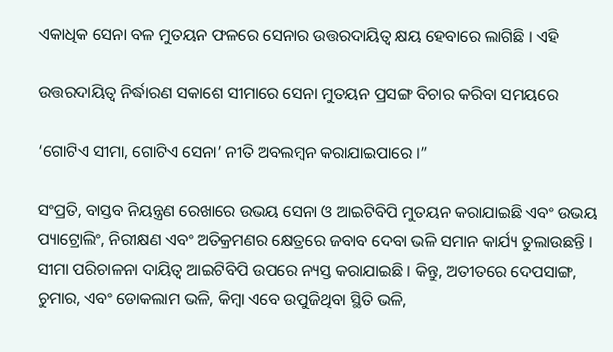ଏକାଧିକ ସେନା ବଳ ମୁତୟନ ଫଳରେ ସେନାର ଉତ୍ତରଦାୟିତ୍ବ କ୍ଷୟ ହେବାରେ ଲାଗିଛି । ଏହି

ଉତ୍ତରଦାୟିତ୍ବ ନିର୍ଦ୍ଧାରଣ ସକାଶେ ସୀମାରେ ସେନା ମୁତୟନ ପ୍ରସଙ୍ଗ ବିଚାର କରିବା ସମୟରେ

‘ଗୋଟିଏ ସୀମା, ଗୋଟିଏ ସେନା’ ନୀତି ଅବଲମ୍ବନ କରାଯାଇପାରେ ।”

ସଂପ୍ରତି, ବାସ୍ତବ ନିୟନ୍ତ୍ରଣ ରେଖାରେ ଉଭୟ ସେନା ଓ ଆଇଟିବିପି ମୁତୟନ କରାଯାଇଛି ଏବଂ ଉଭୟ ପ୍ୟାଟ୍ରୋଲିଂ, ନିରୀକ୍ଷଣ ଏବଂ ଅତିକ୍ରମଣର କ୍ଷେତ୍ରରେ ଜବାବ ଦେବା ଭଳି ସମାନ କାର୍ଯ୍ୟ ତୁଲାଉଛନ୍ତି । ସୀମା ପରିଚାଳନା ଦାୟିତ୍ବ ଆଇଟିବିପି ଉପରେ ନ୍ୟସ୍ତ କରାଯାଇଛି । କିନ୍ତୁ, ଅତୀତରେ ଦେପସାଙ୍ଗ, ଚୁମାର, ଏବଂ ଡୋକଲାମ ଭଳି, କିମ୍ବା ଏବେ ଉପୁଜିଥିବା ସ୍ଥିତି ଭଳି,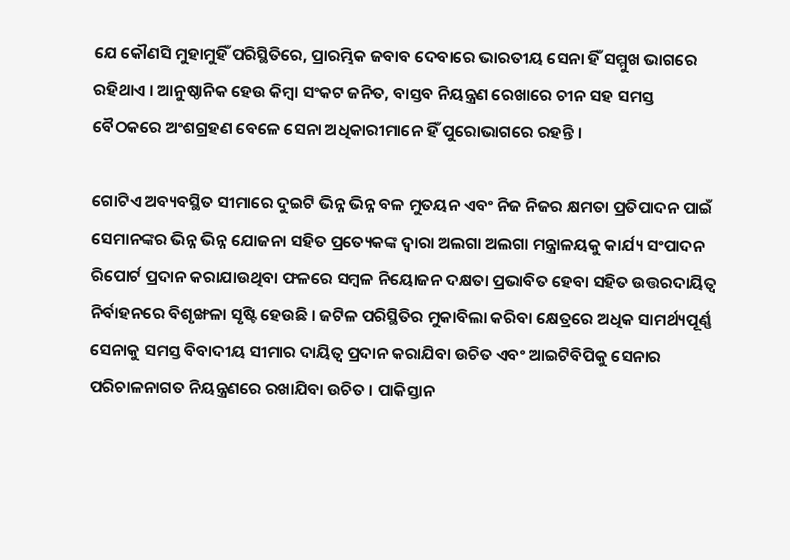ଯେ କୌଣସି ମୁହାମୁହିଁ ପରିସ୍ଥିତିରେ, ପ୍ରାରମ୍ଭିକ ଜବାବ ଦେବାରେ ଭାରତୀୟ ସେନା ହିଁ ସମ୍ମୁଖ ଭାଗରେ ରହିଥାଏ । ଆନୁଷ୍ଠାନିକ ହେଉ କିମ୍ବା ସଂକଟ ଜନିତ, ବାସ୍ତବ ନିୟନ୍ତ୍ରଣ ରେଖାରେ ଚୀନ ସହ ସମସ୍ତ ବୈଠକରେ ଅଂଶଗ୍ରହଣ ବେଳେ ସେନା ଅଧିକାରୀମାନେ ହିଁ ପୁରୋଭାଗରେ ରହନ୍ତି ।

ଗୋଟିଏ ଅବ୍ୟବସ୍ଥିତ ସୀମାରେ ଦୁଇଟି ଭିନ୍ନ ଭିନ୍ନ ବଳ ମୁତୟନ ଏବଂ ନିଜ ନିଜର କ୍ଷମତା ପ୍ରତିପାଦନ ପାଇଁ ସେମାନଙ୍କର ଭିନ୍ନ ଭିନ୍ନ ଯୋଜନା ସହିତ ପ୍ରତ୍ୟେକଙ୍କ ଦ୍ବାରା ଅଲଗା ଅଲଗା ମନ୍ତ୍ରାଳୟକୁ କାର୍ଯ୍ୟ ସଂପାଦନ ରିପୋର୍ଟ ପ୍ରଦାନ କରାଯାଉଥିବା ଫଳରେ ସମ୍ବଳ ନିୟୋଜନ ଦକ୍ଷତା ପ୍ରଭାବିତ ହେବା ସହିତ ଉତ୍ତରଦାୟିତ୍ବ ନିର୍ବାହନରେ ବିଶୃଙ୍ଖଳା ସୃଷ୍ଟି ହେଉଛି । ଜଟିଳ ପରିସ୍ଥିତିର ମୁକାବିଲା କରିବା କ୍ଷେତ୍ରରେ ଅଧିକ ସାମର୍ଥ୍ୟପୂର୍ଣ୍ଣ ସେନାକୁ ସମସ୍ତ ବିବାଦୀୟ ସୀମାର ଦାୟିତ୍ବ ପ୍ରଦାନ କରାଯିବା ଉଚିତ ଏବଂ ଆଇଟିବିପିକୁ ସେନାର ପରିଚାଳନାଗତ ନିୟନ୍ତ୍ରଣରେ ରଖାଯିବା ଉଚିତ । ପାକିସ୍ତାନ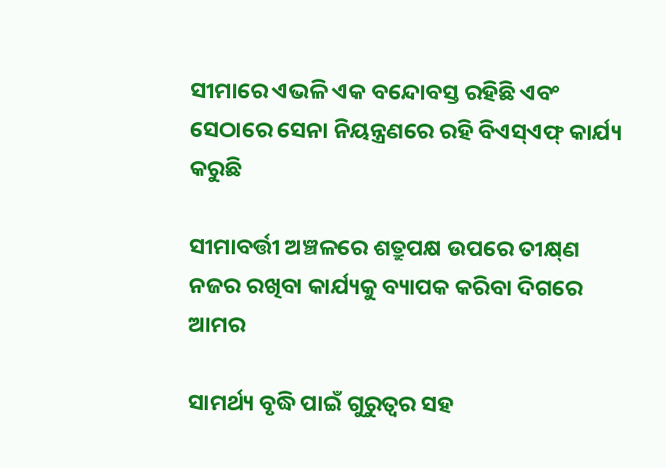ସୀମାରେ ଏଭଳି ଏକ ବନ୍ଦୋବସ୍ତ ରହିଛି ଏବଂ ସେଠାରେ ସେନା ନିୟନ୍ତ୍ରଣରେ ରହି ବିଏସ୍‌ଏଫ୍‌ କାର୍ଯ୍ୟ କରୁଛି

ସୀମାବର୍ତ୍ତୀ ଅଞ୍ଚଳରେ ଶତ୍ରୁପକ୍ଷ ଉପରେ ତୀକ୍ଷ୍‌ଣ ନଜର ରଖିବା କାର୍ଯ୍ୟକୁ ବ୍ୟାପକ କରିବା ଦିଗରେ ଆମର

ସାମର୍ଥ୍ୟ ବୃଦ୍ଧି ପାଇଁ ଗୁରୁତ୍ବର ସହ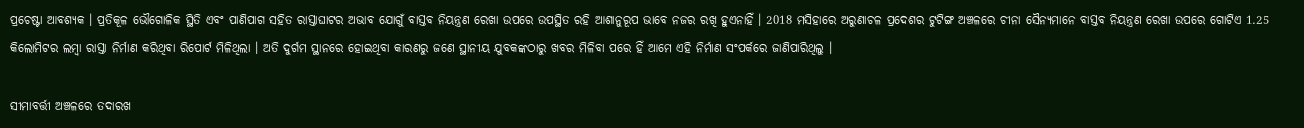ପ୍ରଚେଷ୍ଟା ଆବଶ୍ୟକ । ପ୍ରତିକୂଳ ଭୌଗୋଳିକ ସ୍ଥିତି ଏବଂ ପାଣିପାଗ ସହିତ ରାସ୍ତାଘାଟର ଅଭାବ ଯୋଗୁଁ ବାସ୍ତବ ନିୟନ୍ତ୍ରଣ ରେଖା ଉପରେ ଉପସ୍ଥିତ ରହି ଆଶାନୁରୂପ ଭାବେ ନଜର ରଖି ହୁଏନାହିଁ । 2018 ମସିହାରେ ଅରୁଣାଚଳ ପ୍ରଦେଶର ଟୁଟିଙ୍ଗ ଅଞ୍ଚଳରେ ଚୀନା ସୈନ୍ୟମାନେ ବାସ୍ତବ ନିୟନ୍ତ୍ରଣ ରେଖା ଉପରେ ଗୋଟିଏ 1.25 କିଲୋମିଟର ଲମ୍ବା ରାସ୍ତା ନିର୍ମାଣ କରିଥିବା ରିପୋର୍ଟ ମିଳିଥିଲା । ଅତି ଦୁର୍ଗମ ସ୍ଥାନରେ ହୋଇଥିବା କାରଣରୁ ଜଣେ ସ୍ଥାନୀୟ ଯୁବକଙ୍କଠାରୁ ଖବର ମିଳିବା ପରେ ହିଁ ଆମେ ଏହି ନିର୍ମାଣ ସଂପର୍କରେ ଜାଣିପାରିଥିଲୁ ।

ସୀମାବର୍ତ୍ତୀ ଅଞ୍ଚଳରେ ତଦାରଖ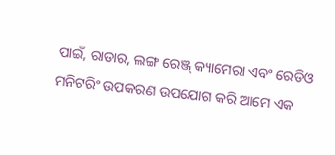ପାଇଁ, ରାଡାର, ଲଙ୍ଗ ରେଞ୍ଜ୍‌ କ୍ୟାମେରା ଏବଂ ରେଡିଓ ମନିଟରିଂ ଉପକରଣ ଉପଯୋଗ କରି ଆମେ ଏକ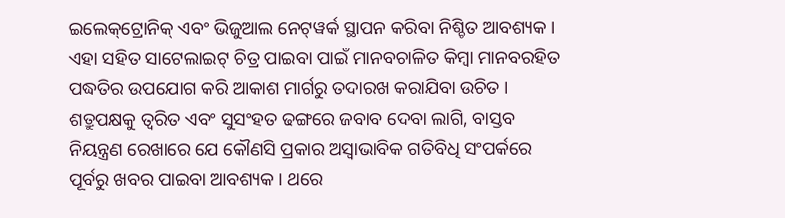ଇଲେକ୍‌ଟ୍ରୋନିକ୍‌ ଏବଂ ଭିଜୁଆଲ ନେଟ୍‌ୱର୍କ ସ୍ଥାପନ କରିବା ନିଶ୍ଚିତ ଆବଶ୍ୟକ । ଏହା ସହିତ ସାଟେଲାଇଟ୍‌ ଚିତ୍ର ପାଇବା ପାଇଁ ମାନବଚାଳିତ କିମ୍ବା ମାନବରହିତ ପଦ୍ଧତିର ଉପଯୋଗ କରି ଆକାଶ ମାର୍ଗରୁ ତଦାରଖ କରାଯିବା ଉଚିତ । ଶତ୍ରୁପକ୍ଷକୁ ତ୍ବରିତ ଏବଂ ସୁସଂହତ ଢଙ୍ଗରେ ଜବାବ ଦେବା ଲାଗି, ବାସ୍ତବ ନିୟନ୍ତ୍ରଣ ରେଖାରେ ଯେ କୌଣସି ପ୍ରକାର ଅସ୍ବାଭାବିକ ଗତିବିଧି ସଂପର୍କରେ ପୂର୍ବରୁ ଖବର ପାଇବା ଆବଶ୍ୟକ । ଥରେ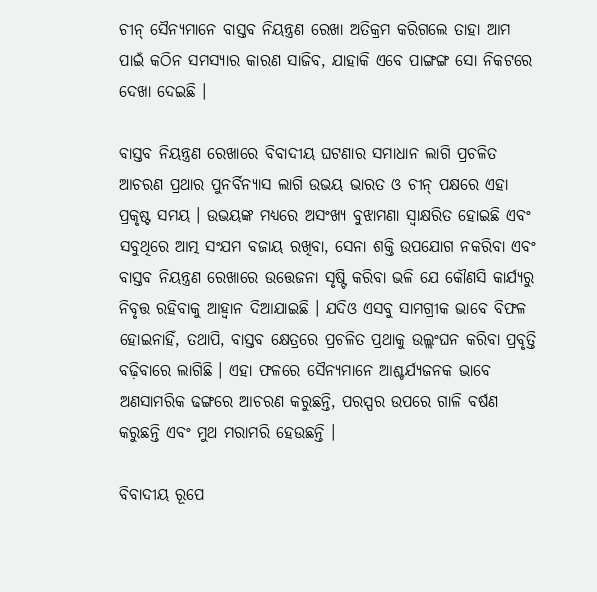ଚୀନ୍‌ ସୈନ୍ୟମାନେ ବାସ୍ତବ ନିୟନ୍ତ୍ରଣ ରେଖା ଅତିକ୍ରମ କରିଗଲେ ତାହା ଆମ ପାଇଁ କଠିନ ସମସ୍ୟାର କାରଣ ସାଜିବ, ଯାହାକି ଏବେ ପାଙ୍ଗଙ୍ଗ ସୋ ନିକଟରେ ଦେଖା ଦେଇଛି ।

ବାସ୍ତବ ନିୟନ୍ତ୍ରଣ ରେଖାରେ ବିବାଦୀୟ ଘଟଣାର ସମାଧାନ ଲାଗି ପ୍ରଚଳିତ ଆଚରଣ ପ୍ରଥାର ପୁନର୍ବିନ୍ୟାସ ଲାଗି ଉଭୟ ଭାରତ ଓ ଚୀନ୍‌ ପକ୍ଷରେ ଏହା ପ୍ରକୃଷ୍ଟ ସମୟ । ଉଭୟଙ୍କ ମଧ୍ୟରେ ଅସଂଖ୍ୟ ବୁଝାମଣା ସ୍ବାକ୍ଷରିତ ହୋଇଛି ଏବଂ ସବୁଥିରେ ଆତ୍ମ ସଂଯମ ବଜାୟ ରଖିବା, ସେନା ଶକ୍ତି ଉପଯୋଗ ନକରିବା ଏବଂ ବାସ୍ତବ ନିୟନ୍ତ୍ରଣ ରେଖାରେ ଉତ୍ତେଜନା ସୃଷ୍ଟି କରିବା ଭଳି ଯେ କୌଣସି କାର୍ଯ୍ୟରୁ ନିବୃତ୍ତ ରହିବାକୁ ଆହ୍ବାନ ଦିଆଯାଇଛି । ଯଦିଓ ଏସବୁ ସାମଗ୍ରୀକ ଭାବେ ବିଫଳ ହୋଇନାହିଁ, ତଥାପି, ବାସ୍ତବ କ୍ଷେତ୍ରରେ ପ୍ରଚଳିତ ପ୍ରଥାକୁ ଉଲ୍ଲଂଘନ କରିବା ପ୍ରବୃତ୍ତି ବଢ଼ିବାରେ ଲାଗିଛି । ଏହା ଫଳରେ ସୈନ୍ୟମାନେ ଆଶ୍ଚର୍ଯ୍ୟଜନକ ଭାବେ ଅଣସାମରିକ ଢଙ୍ଗରେ ଆଚରଣ କରୁଛନ୍ତି, ପରସ୍ପର ଉପରେ ଗାଳି ବର୍ଷଣ କରୁଛନ୍ତି ଏବଂ ମୁଥ ମରାମରି ହେଉଛନ୍ତି ।

ବିବାଦୀୟ ରୂପେ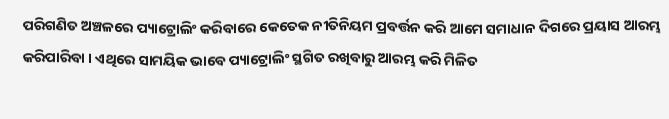ପରିଗଣିତ ଅଞ୍ଚଳରେ ପ୍ୟାଟ୍ରୋଲିଂ କରିବାରେ କେତେକ ନୀତିନିୟମ ପ୍ରବର୍ତ୍ତନ କରି ଆମେ ସମାଧାନ ଦିଗରେ ପ୍ରୟାସ ଆରମ୍ଭ କରିପାରିବା । ଏଥିରେ ସାମୟିକ ଭାବେ ପ୍ୟାଟ୍ରୋଲିଂ ସ୍ଥଗିତ ରଖିବାରୁ ଆରମ୍ଭ କରି ମିଳିତ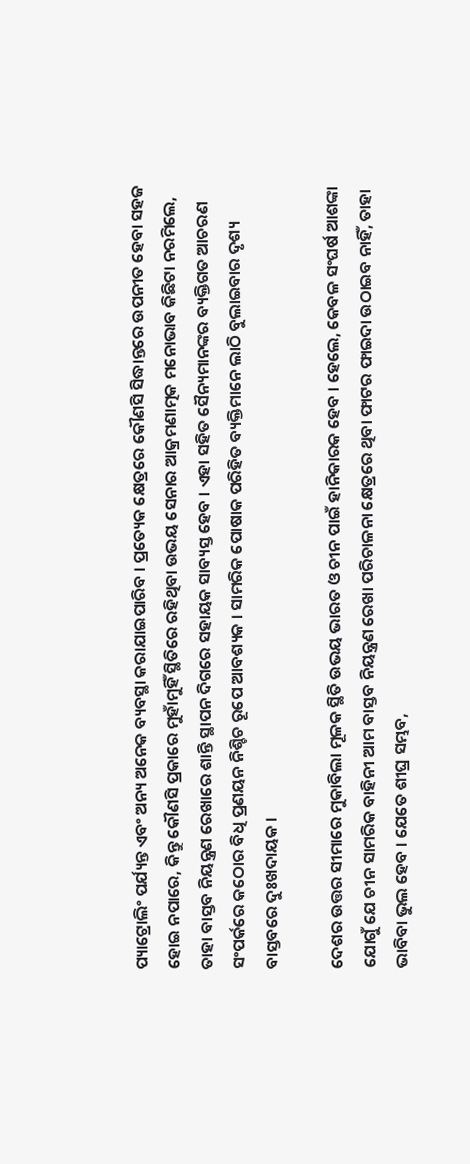ପ୍ୟାଟ୍ରୋଲିଂ ପର୍ଯ୍ୟନ୍ତ ଏବଂ ଅନ୍ୟ ଅନେକ ବ୍ୟବସ୍ଥା କରାଯାଇପାରିବ । ପ୍ରତ୍ୟେକ କ୍ଷେତ୍ରରେ କୌଣସି ସିଦ୍ଧାନ୍ତରେ ଉପନୀତ ହେବା ସହଜ ହୋଇ ନପାରେ, କିନ୍ତୁ କୌଣସି ପ୍ରକାରେ ମୁହାଁମୁହିଁ ସ୍ଥିତିରେ ରହିଥିବା ଉଭୟ ସେନାର ଆକ୍ରମଣାତ୍ମକ ମନୋଭାବ କିଛିଟା ନରମିଲେ, ତାହା ବାସ୍ତବ ନିୟନ୍ତ୍ରଣ ରେଖାରେ ଶାନ୍ତି ସ୍ଥାପନ ଦିଗରେ ସହାୟକ ସାବ୍ୟସ୍ତ ହେବ । ଏହା ସହିତ ସୈନ୍ୟମାନଙ୍କର ବ୍ୟକ୍ତିଗତ ଆଚରଣ ସଂପର୍କରେ କଠୋର ବିଧି ପ୍ରଣୟନ ନିଶ୍ଚିଚ ରୂପେ ଆବଶ୍ୟକ । ସାମରିକ ପୋଷାକ ପରିହିତ ବ୍ୟକ୍ତିମାନେ ଲାଠି ବୁଲାଇବାର ଦୃଶ୍ୟ ବାସ୍ତବରେ ଦୁଃଖଦାୟକ ।

ଦେଶର ଉତ୍ତର ସୀମାରେ ମୁକାବିଲା ମୂଳକ ସ୍ଥିତି ଉଭୟ ଭାରତ ଓ ଚୀନ ପାଇଁ ହାନିକାରକ ହେବ । ହେଲେ, କେବଳ ସଂଘର୍ଷ ଆଶଙ୍କା ଯୋଗୁଁ ଯେ ଚୀନ ସାମରିକ ବାହିନୀ ଆମ ବାସ୍ତବ ନିୟନ୍ତ୍ରଣ ରେଖା ପରିଚାଳନା କ୍ଷେତ୍ରରେ ଥିବା ଫାଟର ଫାଇଦା ଉଠାଇବ ନାହିଁ, ତାହା ଭାବିବା ଭୁଲ ହେବ । ଯେତେ ଶୀଘ୍ର ସମ୍ଭବ,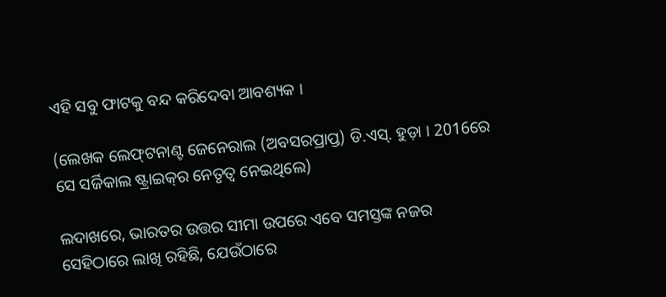ଏହି ସବୁ ଫାଟକୁ ବନ୍ଦ କରିଦେବା ଆବଶ୍ୟକ ।

(ଲେଖକ ଲେଫ୍‌ଟନାଣ୍ଟ ଜେନେରାଲ (ଅବସରପ୍ରାପ୍ତ) ଡି.ଏସ୍‌. ହୁଡ଼ା । 2016ରେ ସେ ସର୍ଜିକାଲ ଷ୍ଟ୍ରାଇକ୍‌ର ନେତୃତ୍ବ ନେଇଥିଲେ)

ଲଦାଖରେ, ଭାରତର ଉତ୍ତର ସୀମା ଉପରେ ଏବେ ସମସ୍ତଙ୍କ ନଜର ସେହିଠାରେ ଲାଖି ରହିଛି, ଯେଉଁଠାରେ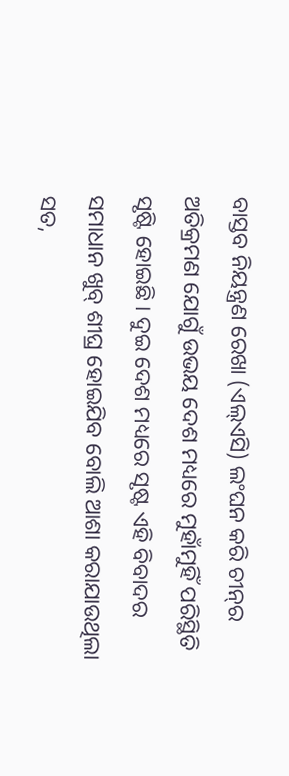ବାସ୍ତବ ନିୟନ୍ତ୍ରଣ ରେଖା (ଏଲ୍‌ଏସି) ଲଂଘନ କରି ଚୀନ୍‌ର ଅତିକ୍ରମଣ ଯୋଗୁଁ ଉଭୟ ଦେଶ ମଧ୍ୟରେ ମୁହାଁମୁହିଁ ପରିସ୍ଥିତି ସୃଷ୍ଟି ହୋଇଛି । ଦୁଇ ଦେଶ ମଧ୍ୟରେ ସୃଷ୍ଟ ଏହି ବିବାଦର ସମାଧାନ ଖୁବ୍‌ ଶୀଘ୍ର ହୋଇଯିବ ବୋଲି ଆଶା କରାଯାଉଥିଲା ସତ,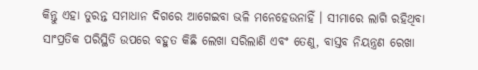କିନ୍ତୁ ଏହା ତୁରନ୍ତ ସମାଧାନ ଦିଗରେ ଆଗେଇବା ଭଳି ମନେହେଉନାହିଁ । ସୀମାରେ ଲାଗି ରହିଥିବା ସାଂପ୍ରତିକ ପରିସ୍ଥିତି ଉପରେ ବହୁତ କିଛି ଲେଖା ସରିଲାଣି ଏବଂ ତେଣୁ, ବାସ୍ତବ ନିୟନ୍ତ୍ରଣ ରେଖା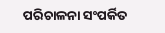ପରିଚାଳନା ସଂପର୍କିତ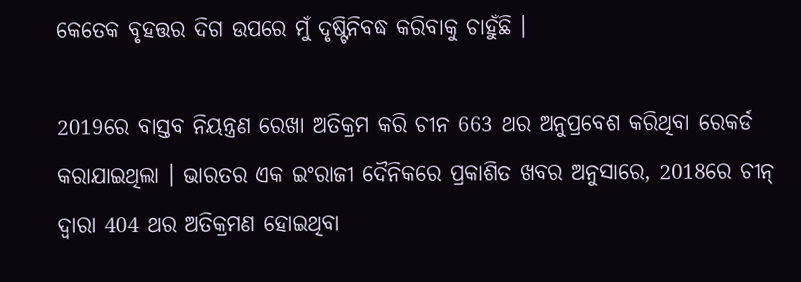କେତେକ ବୃହତ୍ତର ଦିଗ ଉପରେ ମୁଁ ଦୃଷ୍ଟିନିବଦ୍ଧ କରିବାକୁ ଚାହୁଁଛି ।

2019ରେ ବାସ୍ତବ ନିୟନ୍ତ୍ରଣ ରେଖା ଅତିକ୍ରମ କରି ଚୀନ 663 ଥର ଅନୁପ୍ରବେଶ କରିଥିବା ରେକର୍ଡ କରାଯାଇଥିଲା । ଭାରତର ଏକ ଇଂରାଜୀ ଦୈନିକରେ ପ୍ରକାଶିତ ଖବର ଅନୁସାରେ, 2018ରେ ଚୀନ୍‌ ଦ୍ବାରା 404 ଥର ଅତିକ୍ରମଣ ହୋଇଥିବା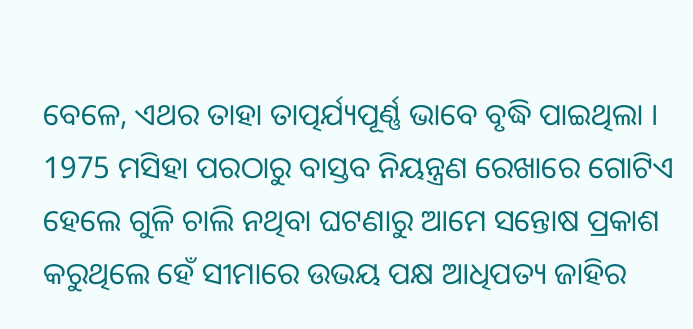ବେଳେ, ଏଥର ତାହା ତାତ୍ପର୍ଯ୍ୟପୂର୍ଣ୍ଣ ଭାବେ ବୃଦ୍ଧି ପାଇଥିଲା । 1975 ମସିହା ପରଠାରୁ ବାସ୍ତବ ନିୟନ୍ତ୍ରଣ ରେଖାରେ ଗୋଟିଏ ହେଲେ ଗୁଳି ଚାଲି ନଥିବା ଘଟଣାରୁ ଆମେ ସନ୍ତୋଷ ପ୍ରକାଶ କରୁଥିଲେ ହେଁ ସୀମାରେ ଉଭୟ ପକ୍ଷ ଆଧିପତ୍ୟ ଜାହିର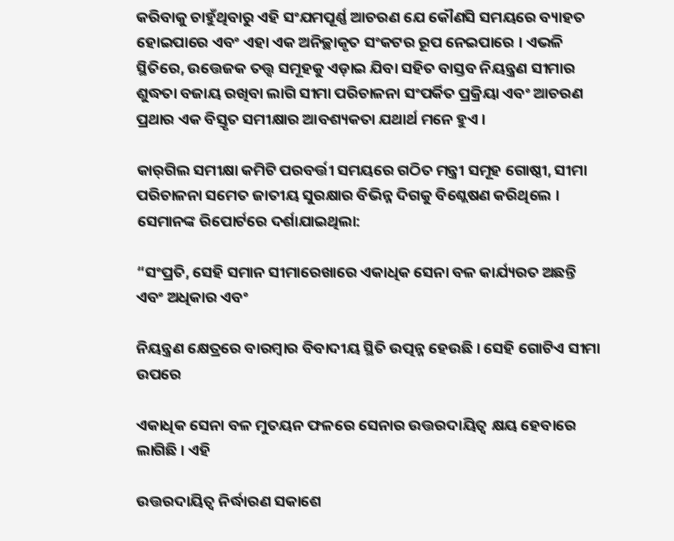କରିବାକୁ ଚାହୁଁଥିବାରୁ ଏହି ସଂଯମପୂର୍ଣ୍ଣ ଆଚରଣ ଯେ କୌଣସି ସମୟରେ ବ୍ୟାହତ ହୋଇପାରେ ଏବଂ ଏହା ଏକ ଅନିଚ୍ଛାକୃତ ସଂକଟର ରୂପ ନେଇପାରେ । ଏଭଳି ସ୍ଥିତିରେ, ଉତ୍ତେଜକ ତତ୍ତ୍ବ ସମୂହକୁ ଏଡ଼ାଇ ଯିବା ସହିତ ବାସ୍ତବ ନିୟନ୍ତ୍ରଣ ସୀମାର ଶୁଦ୍ଧତା ବଜାୟ ରଖିବା ଲାଗି ସୀମା ପରିଚାଳନା ସଂପର୍କିତ ପ୍ରକ୍ରିୟା ଏବଂ ଆଚରଣ ପ୍ରଥାର ଏକ ବିସ୍ତୃତ ସମୀକ୍ଷାର ଆବଶ୍ୟକତା ଯଥାର୍ଥ ମନେ ହୁଏ ।

କାର୍‌ଗିଲ ସମୀକ୍ଷା କମିଟି ପରବର୍ତ୍ତୀ ସମୟରେ ଗଠିତ ମନ୍ତ୍ରୀ ସମୂହ ଗୋଷ୍ଠୀ, ସୀମା ପରିଚାଳନା ସମେତ ଜାତୀୟ ସୁରକ୍ଷାର ବିଭିନ୍ନ ଦିଗକୁ ବିଶ୍ଲେଷଣ କରିଥିଲେ । ସେମାନଙ୍କ ରିପୋର୍ଟରେ ଦର୍ଶାଯାଇଥିଲା:

“ସଂପ୍ରତି, ସେହି ସମାନ ସୀମାରେଖାରେ ଏକାଧିକ ସେନା ବଳ କାର୍ଯ୍ୟରତ ଅଛନ୍ତି ଏବଂ ଅଧିକାର ଏବଂ

ନିୟନ୍ତ୍ରଣ କ୍ଷେତ୍ରରେ ବାରମ୍ବାର ବିବାଦୀୟ ସ୍ଥିତି ଉତ୍ପନ୍ନ ହେଉଛି । ସେହି ଗୋଟିଏ ସୀମା ଉପରେ

ଏକାଧିକ ସେନା ବଳ ମୁତୟନ ଫଳରେ ସେନାର ଉତ୍ତରଦାୟିତ୍ବ କ୍ଷୟ ହେବାରେ ଲାଗିଛି । ଏହି

ଉତ୍ତରଦାୟିତ୍ବ ନିର୍ଦ୍ଧାରଣ ସକାଶେ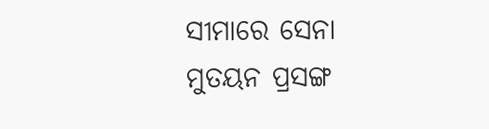ସୀମାରେ ସେନା ମୁତୟନ ପ୍ରସଙ୍ଗ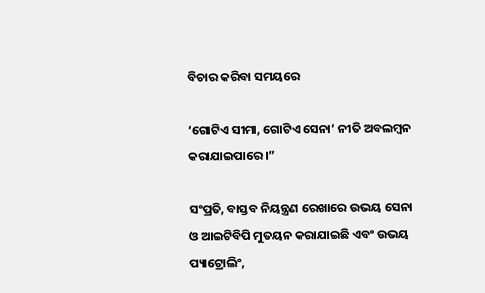ବିଚାର କରିବା ସମୟରେ

‘ଗୋଟିଏ ସୀମା, ଗୋଟିଏ ସେନା’ ନୀତି ଅବଲମ୍ବନ କରାଯାଇପାରେ ।”

ସଂପ୍ରତି, ବାସ୍ତବ ନିୟନ୍ତ୍ରଣ ରେଖାରେ ଉଭୟ ସେନା ଓ ଆଇଟିବିପି ମୁତୟନ କରାଯାଇଛି ଏବଂ ଉଭୟ ପ୍ୟାଟ୍ରୋଲିଂ,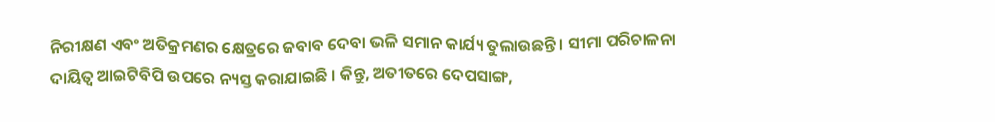ନିରୀକ୍ଷଣ ଏବଂ ଅତିକ୍ରମଣର କ୍ଷେତ୍ରରେ ଜବାବ ଦେବା ଭଳି ସମାନ କାର୍ଯ୍ୟ ତୁଲାଉଛନ୍ତି । ସୀମା ପରିଚାଳନା ଦାୟିତ୍ବ ଆଇଟିବିପି ଉପରେ ନ୍ୟସ୍ତ କରାଯାଇଛି । କିନ୍ତୁ, ଅତୀତରେ ଦେପସାଙ୍ଗ,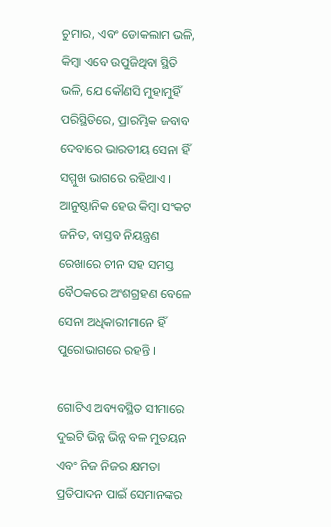ଚୁମାର, ଏବଂ ଡୋକଲାମ ଭଳି, କିମ୍ବା ଏବେ ଉପୁଜିଥିବା ସ୍ଥିତି ଭଳି, ଯେ କୌଣସି ମୁହାମୁହିଁ ପରିସ୍ଥିତିରେ, ପ୍ରାରମ୍ଭିକ ଜବାବ ଦେବାରେ ଭାରତୀୟ ସେନା ହିଁ ସମ୍ମୁଖ ଭାଗରେ ରହିଥାଏ । ଆନୁଷ୍ଠାନିକ ହେଉ କିମ୍ବା ସଂକଟ ଜନିତ, ବାସ୍ତବ ନିୟନ୍ତ୍ରଣ ରେଖାରେ ଚୀନ ସହ ସମସ୍ତ ବୈଠକରେ ଅଂଶଗ୍ରହଣ ବେଳେ ସେନା ଅଧିକାରୀମାନେ ହିଁ ପୁରୋଭାଗରେ ରହନ୍ତି ।

ଗୋଟିଏ ଅବ୍ୟବସ୍ଥିତ ସୀମାରେ ଦୁଇଟି ଭିନ୍ନ ଭିନ୍ନ ବଳ ମୁତୟନ ଏବଂ ନିଜ ନିଜର କ୍ଷମତା ପ୍ରତିପାଦନ ପାଇଁ ସେମାନଙ୍କର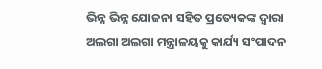ଭିନ୍ନ ଭିନ୍ନ ଯୋଜନା ସହିତ ପ୍ରତ୍ୟେକଙ୍କ ଦ୍ବାରା ଅଲଗା ଅଲଗା ମନ୍ତ୍ରାଳୟକୁ କାର୍ଯ୍ୟ ସଂପାଦନ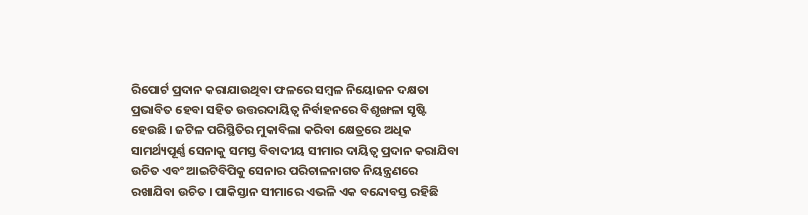ରିପୋର୍ଟ ପ୍ରଦାନ କରାଯାଉଥିବା ଫଳରେ ସମ୍ବଳ ନିୟୋଜନ ଦକ୍ଷତା ପ୍ରଭାବିତ ହେବା ସହିତ ଉତ୍ତରଦାୟିତ୍ବ ନିର୍ବାହନରେ ବିଶୃଙ୍ଖଳା ସୃଷ୍ଟି ହେଉଛି । ଜଟିଳ ପରିସ୍ଥିତିର ମୁକାବିଲା କରିବା କ୍ଷେତ୍ରରେ ଅଧିକ ସାମର୍ଥ୍ୟପୂର୍ଣ୍ଣ ସେନାକୁ ସମସ୍ତ ବିବାଦୀୟ ସୀମାର ଦାୟିତ୍ବ ପ୍ରଦାନ କରାଯିବା ଉଚିତ ଏବଂ ଆଇଟିବିପିକୁ ସେନାର ପରିଚାଳନାଗତ ନିୟନ୍ତ୍ରଣରେ ରଖାଯିବା ଉଚିତ । ପାକିସ୍ତାନ ସୀମାରେ ଏଭଳି ଏକ ବନ୍ଦୋବସ୍ତ ରହିଛି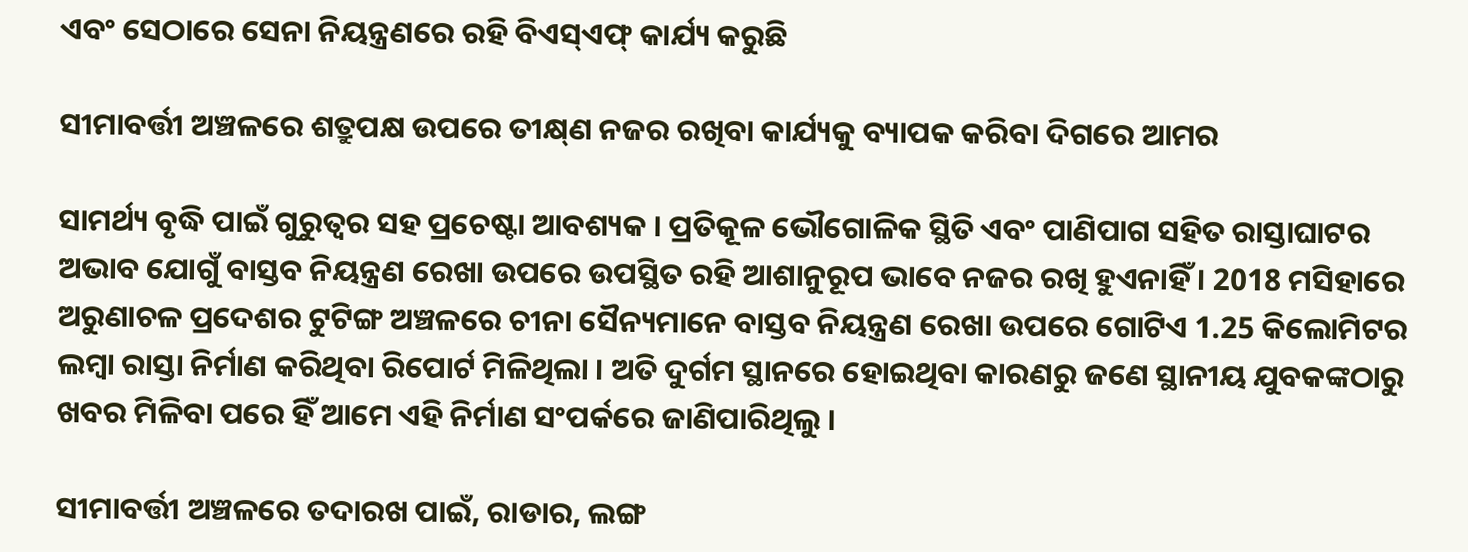ଏବଂ ସେଠାରେ ସେନା ନିୟନ୍ତ୍ରଣରେ ରହି ବିଏସ୍‌ଏଫ୍‌ କାର୍ଯ୍ୟ କରୁଛି

ସୀମାବର୍ତ୍ତୀ ଅଞ୍ଚଳରେ ଶତ୍ରୁପକ୍ଷ ଉପରେ ତୀକ୍ଷ୍‌ଣ ନଜର ରଖିବା କାର୍ଯ୍ୟକୁ ବ୍ୟାପକ କରିବା ଦିଗରେ ଆମର

ସାମର୍ଥ୍ୟ ବୃଦ୍ଧି ପାଇଁ ଗୁରୁତ୍ବର ସହ ପ୍ରଚେଷ୍ଟା ଆବଶ୍ୟକ । ପ୍ରତିକୂଳ ଭୌଗୋଳିକ ସ୍ଥିତି ଏବଂ ପାଣିପାଗ ସହିତ ରାସ୍ତାଘାଟର ଅଭାବ ଯୋଗୁଁ ବାସ୍ତବ ନିୟନ୍ତ୍ରଣ ରେଖା ଉପରେ ଉପସ୍ଥିତ ରହି ଆଶାନୁରୂପ ଭାବେ ନଜର ରଖି ହୁଏନାହିଁ । 2018 ମସିହାରେ ଅରୁଣାଚଳ ପ୍ରଦେଶର ଟୁଟିଙ୍ଗ ଅଞ୍ଚଳରେ ଚୀନା ସୈନ୍ୟମାନେ ବାସ୍ତବ ନିୟନ୍ତ୍ରଣ ରେଖା ଉପରେ ଗୋଟିଏ 1.25 କିଲୋମିଟର ଲମ୍ବା ରାସ୍ତା ନିର୍ମାଣ କରିଥିବା ରିପୋର୍ଟ ମିଳିଥିଲା । ଅତି ଦୁର୍ଗମ ସ୍ଥାନରେ ହୋଇଥିବା କାରଣରୁ ଜଣେ ସ୍ଥାନୀୟ ଯୁବକଙ୍କଠାରୁ ଖବର ମିଳିବା ପରେ ହିଁ ଆମେ ଏହି ନିର୍ମାଣ ସଂପର୍କରେ ଜାଣିପାରିଥିଲୁ ।

ସୀମାବର୍ତ୍ତୀ ଅଞ୍ଚଳରେ ତଦାରଖ ପାଇଁ, ରାଡାର, ଲଙ୍ଗ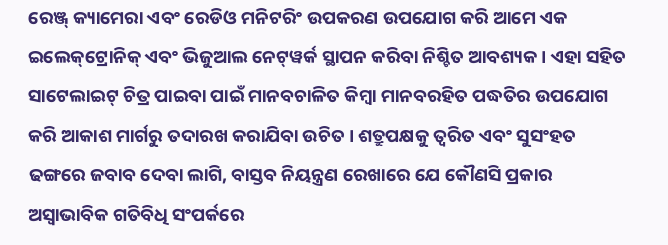ରେଞ୍ଜ୍‌ କ୍ୟାମେରା ଏବଂ ରେଡିଓ ମନିଟରିଂ ଉପକରଣ ଉପଯୋଗ କରି ଆମେ ଏକ ଇଲେକ୍‌ଟ୍ରୋନିକ୍‌ ଏବଂ ଭିଜୁଆଲ ନେଟ୍‌ୱର୍କ ସ୍ଥାପନ କରିବା ନିଶ୍ଚିତ ଆବଶ୍ୟକ । ଏହା ସହିତ ସାଟେଲାଇଟ୍‌ ଚିତ୍ର ପାଇବା ପାଇଁ ମାନବଚାଳିତ କିମ୍ବା ମାନବରହିତ ପଦ୍ଧତିର ଉପଯୋଗ କରି ଆକାଶ ମାର୍ଗରୁ ତଦାରଖ କରାଯିବା ଉଚିତ । ଶତ୍ରୁପକ୍ଷକୁ ତ୍ବରିତ ଏବଂ ସୁସଂହତ ଢଙ୍ଗରେ ଜବାବ ଦେବା ଲାଗି, ବାସ୍ତବ ନିୟନ୍ତ୍ରଣ ରେଖାରେ ଯେ କୌଣସି ପ୍ରକାର ଅସ୍ବାଭାବିକ ଗତିବିଧି ସଂପର୍କରେ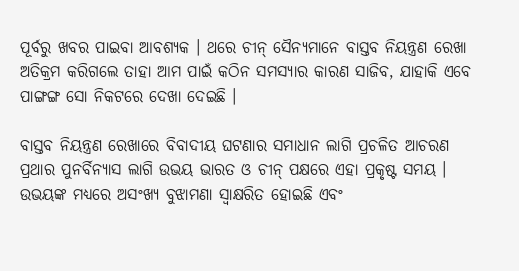ପୂର୍ବରୁ ଖବର ପାଇବା ଆବଶ୍ୟକ । ଥରେ ଚୀନ୍‌ ସୈନ୍ୟମାନେ ବାସ୍ତବ ନିୟନ୍ତ୍ରଣ ରେଖା ଅତିକ୍ରମ କରିଗଲେ ତାହା ଆମ ପାଇଁ କଠିନ ସମସ୍ୟାର କାରଣ ସାଜିବ, ଯାହାକି ଏବେ ପାଙ୍ଗଙ୍ଗ ସୋ ନିକଟରେ ଦେଖା ଦେଇଛି ।

ବାସ୍ତବ ନିୟନ୍ତ୍ରଣ ରେଖାରେ ବିବାଦୀୟ ଘଟଣାର ସମାଧାନ ଲାଗି ପ୍ରଚଳିତ ଆଚରଣ ପ୍ରଥାର ପୁନର୍ବିନ୍ୟାସ ଲାଗି ଉଭୟ ଭାରତ ଓ ଚୀନ୍‌ ପକ୍ଷରେ ଏହା ପ୍ରକୃଷ୍ଟ ସମୟ । ଉଭୟଙ୍କ ମଧ୍ୟରେ ଅସଂଖ୍ୟ ବୁଝାମଣା ସ୍ବାକ୍ଷରିତ ହୋଇଛି ଏବଂ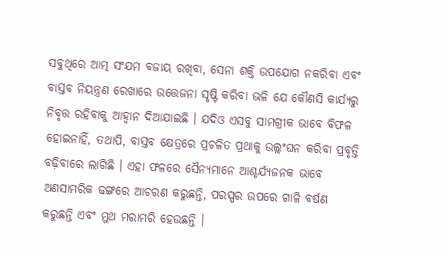ସବୁଥିରେ ଆତ୍ମ ସଂଯମ ବଜାୟ ରଖିବା, ସେନା ଶକ୍ତି ଉପଯୋଗ ନକରିବା ଏବଂ ବାସ୍ତବ ନିୟନ୍ତ୍ରଣ ରେଖାରେ ଉତ୍ତେଜନା ସୃଷ୍ଟି କରିବା ଭଳି ଯେ କୌଣସି କାର୍ଯ୍ୟରୁ ନିବୃତ୍ତ ରହିବାକୁ ଆହ୍ବାନ ଦିଆଯାଇଛି । ଯଦିଓ ଏସବୁ ସାମଗ୍ରୀକ ଭାବେ ବିଫଳ ହୋଇନାହିଁ, ତଥାପି, ବାସ୍ତବ କ୍ଷେତ୍ରରେ ପ୍ରଚଳିତ ପ୍ରଥାକୁ ଉଲ୍ଲଂଘନ କରିବା ପ୍ରବୃତ୍ତି ବଢ଼ିବାରେ ଲାଗିଛି । ଏହା ଫଳରେ ସୈନ୍ୟମାନେ ଆଶ୍ଚର୍ଯ୍ୟଜନକ ଭାବେ ଅଣସାମରିକ ଢଙ୍ଗରେ ଆଚରଣ କରୁଛନ୍ତି, ପରସ୍ପର ଉପରେ ଗାଳି ବର୍ଷଣ କରୁଛନ୍ତି ଏବଂ ମୁଥ ମରାମରି ହେଉଛନ୍ତି ।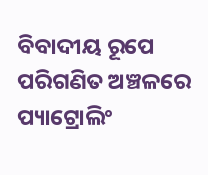ବିବାଦୀୟ ରୂପେ ପରିଗଣିତ ଅଞ୍ଚଳରେ ପ୍ୟାଟ୍ରୋଲିଂ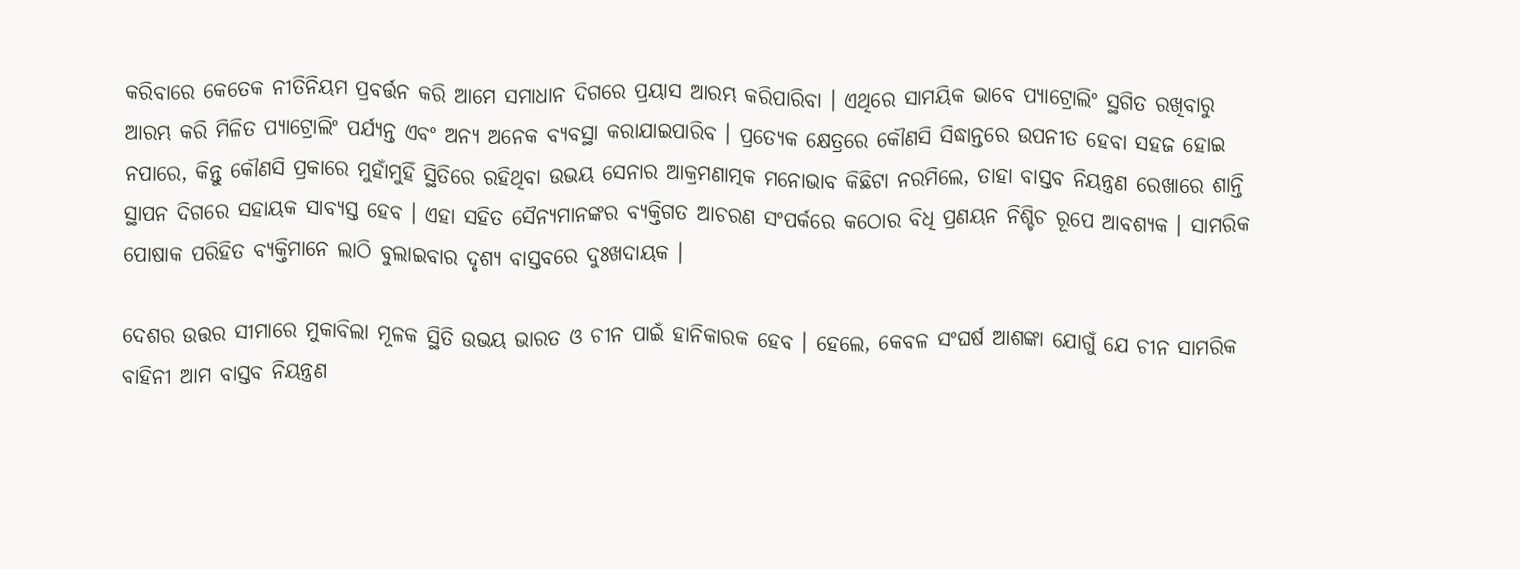କରିବାରେ କେତେକ ନୀତିନିୟମ ପ୍ରବର୍ତ୍ତନ କରି ଆମେ ସମାଧାନ ଦିଗରେ ପ୍ରୟାସ ଆରମ୍ଭ କରିପାରିବା । ଏଥିରେ ସାମୟିକ ଭାବେ ପ୍ୟାଟ୍ରୋଲିଂ ସ୍ଥଗିତ ରଖିବାରୁ ଆରମ୍ଭ କରି ମିଳିତ ପ୍ୟାଟ୍ରୋଲିଂ ପର୍ଯ୍ୟନ୍ତ ଏବଂ ଅନ୍ୟ ଅନେକ ବ୍ୟବସ୍ଥା କରାଯାଇପାରିବ । ପ୍ରତ୍ୟେକ କ୍ଷେତ୍ରରେ କୌଣସି ସିଦ୍ଧାନ୍ତରେ ଉପନୀତ ହେବା ସହଜ ହୋଇ ନପାରେ, କିନ୍ତୁ କୌଣସି ପ୍ରକାରେ ମୁହାଁମୁହିଁ ସ୍ଥିତିରେ ରହିଥିବା ଉଭୟ ସେନାର ଆକ୍ରମଣାତ୍ମକ ମନୋଭାବ କିଛିଟା ନରମିଲେ, ତାହା ବାସ୍ତବ ନିୟନ୍ତ୍ରଣ ରେଖାରେ ଶାନ୍ତି ସ୍ଥାପନ ଦିଗରେ ସହାୟକ ସାବ୍ୟସ୍ତ ହେବ । ଏହା ସହିତ ସୈନ୍ୟମାନଙ୍କର ବ୍ୟକ୍ତିଗତ ଆଚରଣ ସଂପର୍କରେ କଠୋର ବିଧି ପ୍ରଣୟନ ନିଶ୍ଚିଚ ରୂପେ ଆବଶ୍ୟକ । ସାମରିକ ପୋଷାକ ପରିହିତ ବ୍ୟକ୍ତିମାନେ ଲାଠି ବୁଲାଇବାର ଦୃଶ୍ୟ ବାସ୍ତବରେ ଦୁଃଖଦାୟକ ।

ଦେଶର ଉତ୍ତର ସୀମାରେ ମୁକାବିଲା ମୂଳକ ସ୍ଥିତି ଉଭୟ ଭାରତ ଓ ଚୀନ ପାଇଁ ହାନିକାରକ ହେବ । ହେଲେ, କେବଳ ସଂଘର୍ଷ ଆଶଙ୍କା ଯୋଗୁଁ ଯେ ଚୀନ ସାମରିକ ବାହିନୀ ଆମ ବାସ୍ତବ ନିୟନ୍ତ୍ରଣ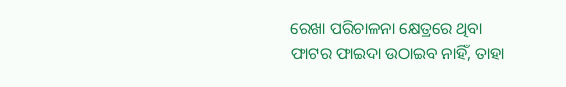ରେଖା ପରିଚାଳନା କ୍ଷେତ୍ରରେ ଥିବା ଫାଟର ଫାଇଦା ଉଠାଇବ ନାହିଁ, ତାହା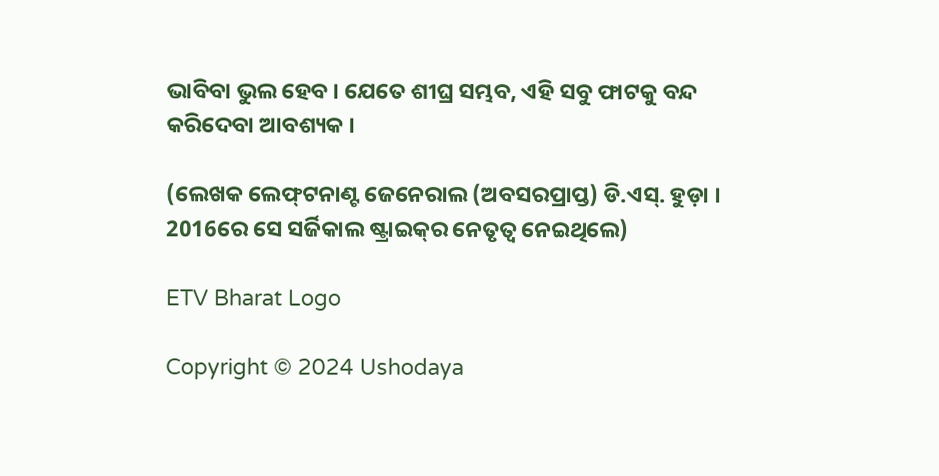ଭାବିବା ଭୁଲ ହେବ । ଯେତେ ଶୀଘ୍ର ସମ୍ଭବ, ଏହି ସବୁ ଫାଟକୁ ବନ୍ଦ କରିଦେବା ଆବଶ୍ୟକ ।

(ଲେଖକ ଲେଫ୍‌ଟନାଣ୍ଟ ଜେନେରାଲ (ଅବସରପ୍ରାପ୍ତ) ଡି.ଏସ୍‌. ହୁଡ଼ା । 2016ରେ ସେ ସର୍ଜିକାଲ ଷ୍ଟ୍ରାଇକ୍‌ର ନେତୃତ୍ବ ନେଇଥିଲେ)

ETV Bharat Logo

Copyright © 2024 Ushodaya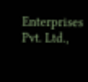Enterprises Pvt. Ltd.,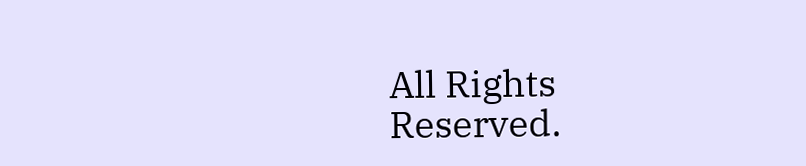All Rights Reserved.